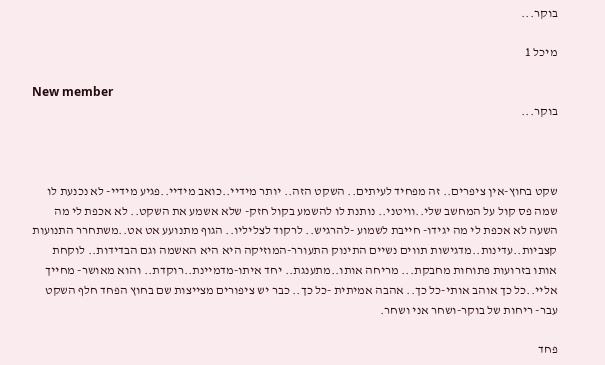בוקר...

מיכל 1

New member
בוקר...



שקט בחוץ-אין ציפרים.. זה מפחיד לעיתים.. השקט הזה.. יותר מידיי..כואב מידיי..פגיע מידיי- לא נכנעת לו שמה פס קול על המחשב שלי..וויטני.. נותנת לו להשמע בקול חזק- שלא אשמע את השקט.. לא אכפת לי מה השעה לא אכפת לי מה יגידו- חייבת לשמוע -להרגיש.. לרקוד לצליליו.. הגוף מתנועע אט אט..משתחרר התנועות קצביות..עדינות..מדגישות תווים נשיים התינוק התעורר-המוזיקה היא היא האשמה וגם הבדידות.. לוקחת אותו בזרועות פתוחות מחבקת... מריחה אותו..מתענגת.. יחד איתו-מדמיינת..רוקדת.. והוא מאושר- מחייך אליי..כל כך אוהב אותי-כל כך.. אהבה אמיתית -כל כך.. כבר יש ציפורים מצייצות שם בחוץ הפחד חלף השקט עבר- ריחות של בוקר-ושחר אני ושחר.

פחד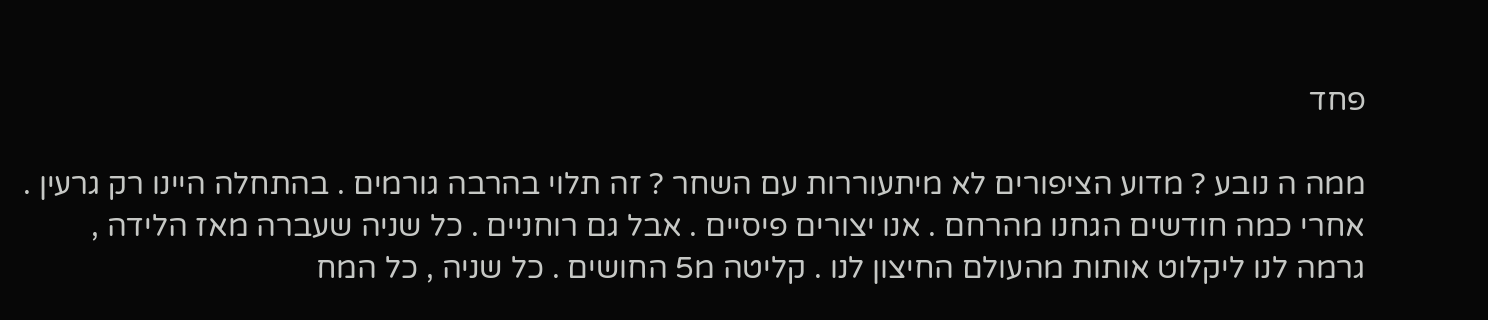פחד

ממה ה נובע ? מדוע הציפורים לא מיתעוררות עם השחר ? זה תלוי בהרבה גורמים . בהתחלה היינו רק גרעין . אחרי כמה חודשים הגחנו מהרחם . אנו יצורים פיסיים . אבל גם רוחניים . כל שניה שעברה מאז הלידה , גרמה לנו ליקלוט אותות מהעולם החיצון לנו . קליטה מ5 החושים . כל שניה , כל המח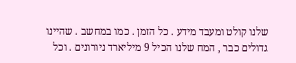שלנו קולט ומעבד מידע . כל הזמן . כמו במחשב . שהיינו גדולים כבר , המח שלנו הכיל 9 מיליארד ניורונים . וכל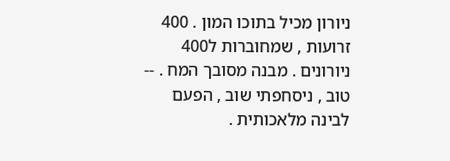ניורון מכיל בתוכו המון . 400 זרועות , שמחוברות ל400 ניורונים . מבנה מסובך המח . -- טוב , ניסחפתי שוב , הפעם לבינה מלאכותית .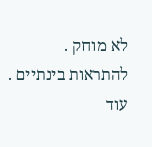לא מוחק . להתראות בינתיים . עוד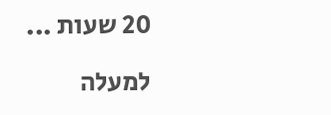20 שעות ...

למעלה